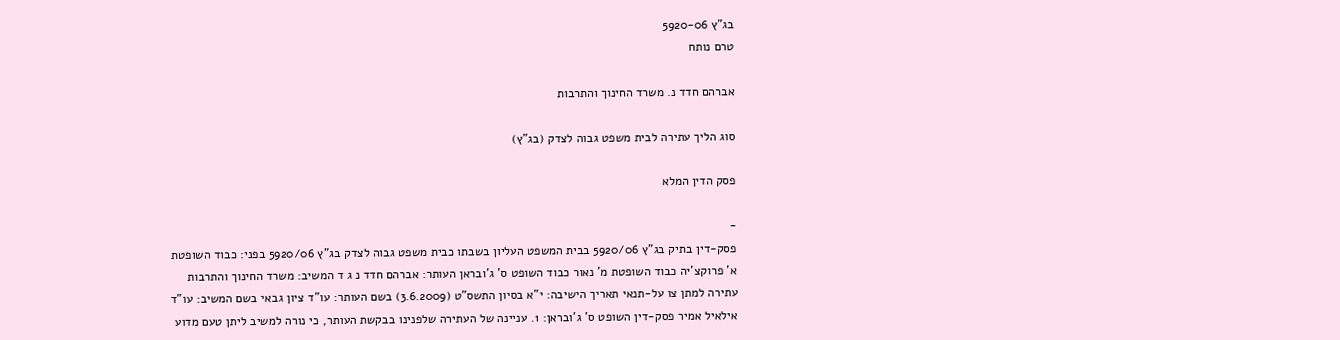בג"ץ 5920-06
טרם נותח

אברהם חדד נ. משרד החינוך והתרבות

סוג הליך עתירה לבית משפט גבוה לצדק (בג"ץ)

פסק הדין המלא

-
פסק-דין בתיק בג"ץ 5920/06 בבית המשפט העליון בשבתו כבית משפט גבוה לצדק בג"ץ 5920/06 בפני: כבוד השופטת א' פרוקצ'יה כבוד השופטת מ' נאור כבוד השופט ס' ג'ובראן העותר: אברהם חדד נ ג ד המשיב: משרד החינוך והתרבות עתירה למתן צו על-תנאי תאריך הישיבה: י"א בסיון התשס"ט (3.6.2009) בשם העותר: עו"ד ציון גבאי בשם המשיב: עו"ד אילאיל אמיר פסק-דין השופט ס' ג'ובראן: 1. עניינה של העתירה שלפנינו בבקשת העותר, כי נורה למשיב ליתן טעם מדוע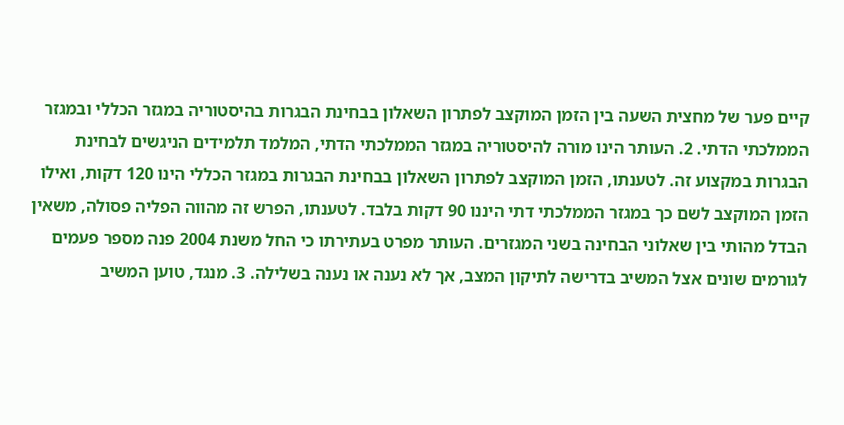קיים פער של מחצית השעה בין הזמן המוקצב לפתרון השאלון בבחינת הבגרות בהיסטוריה במגזר הכללי ובמגזר הממלכתי הדתי. 2. העותר הינו מורה להיסטוריה במגזר הממלכתי הדתי, המלמד תלמידים הניגשים לבחינת הבגרות במקצוע זה. לטענתו, הזמן המוקצב לפתרון השאלון בבחינת הבגרות במגזר הכללי הינו 120 דקות, ואילו הזמן המוקצב לשם כך במגזר הממלכתי דתי היננו 90 דקות בלבד. לטענתו, הפרש זה מהווה הפליה פסולה, משאין הבדל מהותי בין שאלוני הבחינה בשני המגזרים. העותר מפרט בעתירתו כי החל משנת 2004 פנה מספר פעמים לגורמים שונים אצל המשיב בדרישה לתיקון המצב, אך לא נענה או נענה בשלילה. 3. מנגד, טוען המשיב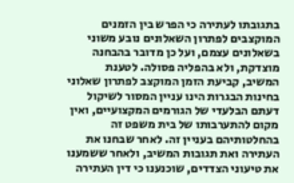בתגובתו לעתירה כי הפרש בין הזמנים המוקצבים לפתרון השאלונים נובע משוני בשאלונים עצמם, ועל כן מדובר בהבחנה מוצדקת, ולא בהפליה פסולה. לטענת המשיב, קביעת הזמן המוקצב לפתרון שאלוני בחינות הבגרות הינו עניין המסור לשיקול דעתם הבלעדי של הגורמים המקצועיים, ואין מקום להתערבותו של בית משפט זה בהחלטותיהם בעניין זה. לאחר שבחנו את העתירה ואת תגובות המשיב, ולאחר ששמענו את טיעוני הצדדים, שוכנענו כי דין העתירה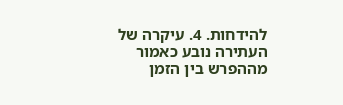להידחות. 4. עיקרה של העתירה נובע כאמור מההפרש בין הזמן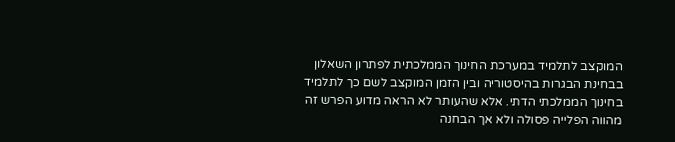המוקצב לתלמיד במערכת החינוך הממלכתית לפתרון השאלון בבחינת הבגרות בהיסטוריה ובין הזמן המוקצב לשם כך לתלמיד בחינוך הממלכתי הדתי. אלא שהעותר לא הראה מדוע הפרש זה מהווה הפלייה פסולה ולא אך הבחנה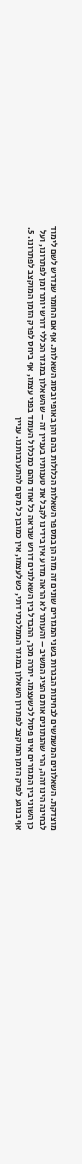מוצדקת. השאלונים המשמשים לבחינות הבגרות בשני המגזרים שונים זה מזה הן במספר השאלות הכלולות בהם והן באופי ובסוג השאלות. אף אם החומר שנדרש לשם לימוד לבחינה הינו זהה, הרי שהנתונים אותם הציג המשיב – והעותר לא הראה מדוע אין בידינו לקבל את טענותיו בעניין זה – שהשאלון במגזר הכללי דורש יותר זמן לפתרונו, ועל כן השוני בין המגזרים אינו פסול לכשעצמו. יתרה מכך, ההבדל בין השאלונים דורש שנראה כל אחד מהם כמכלול העומד בפני עצמו, אף ביחס לפרק הזמן המוקצב לפתרונו. 5. אף בנוגע לפרק הזמן המוקצב לפתרון השאלון במגזר הממלכתי דתי, כשלעצמו, אין כמובן כל מקום להתערבותנו. עניין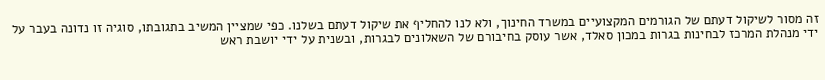זה מסור לשיקול דעתם של הגורמים המקצועיים במשרד החינוך, ולא לנו להחליף את שיקול דעתם בשלנו. כפי שמציין המשיב בתגובתו, סוגיה זו נדונה בעבר על ידי מנהלת המרכז לבחינות בגרות במכון סאלד, אשר עוסק בחיבורם של השאלונים לבגרות, ובשנית על ידי יושבת ראש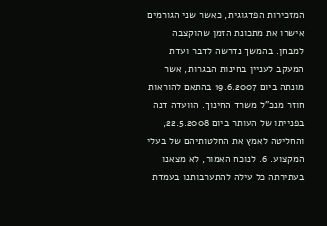המזכירות הפדגוגית, כאשר שני הגורמים אישרו את מתכונת הזמן שהוקצבה למבחן. בהמשך נדרשה לדבר ועדת המעקב לעניין בחינות הבגרות, אשר מונתה ביום 19.6.2007 בהתאם להוראות חוזר מנכ"ל משרד החינוך. הוועדה דנה בפנייתו של העותר ביום 22.5.2008, והחליטה לאמץ את החלטותיהם של בעלי המקצוע. 6. לנוכח האמור, לא מצאנו בעתירתה כל עילה להתערבותנו בעמדת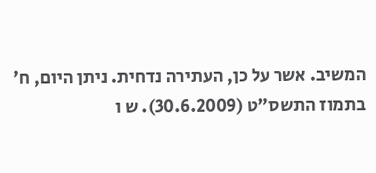המשיב. אשר על כן, העתירה נדחית. ניתן היום, ח' בתמוז התשס"ט (30.6.2009). ש ו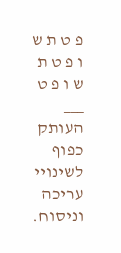פ ט ת ש ו פ ט ת ש ו פ ט ___ העותק כפוף לשינויי עריכה וניסוח.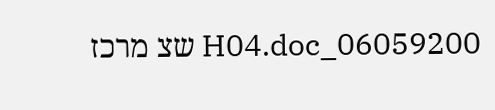06059200_H04.doc שצ מרכז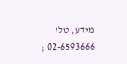מידע, טל' 02-6593666 ;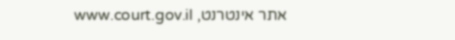אתר אינטרנט, www.court.gov.il